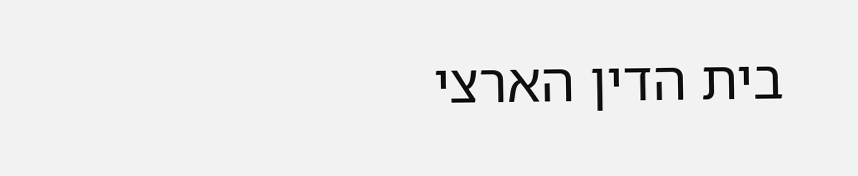בית הדין הארצי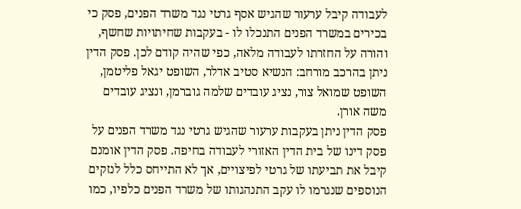לעבודה קיבל ערעור שהגיש אסף גרטי נגד משרד הפנים, פסק כי בכירים במשרד הפנים התנכלו לו - בעקבות שחיתויות שחשף, והורה על החזרתו לעבודה מלאה, כפי שהיה קודם לכן. פסק הדין ניתן בהרכב מורחב: הנשיא סטיב אדלר, השופט יגאל פליטמן, השופט שמואל צור, נציג עובדים שלמה גוברמן, ונציג עובדים משה אורן.
פסק הדין ניתן בעקבות ערעור שהגיש גרטי נגד משרד הפנים על פסק דינו של בית הדין האזורי לעבודה בחיפה. פסק הדין אומנם קיבל את תביעתו של גרטי לפיצויים, אך לא התייחס כלל לנזקים הנוספים שנגרמו לו עקב התנהגותו של משרד הפנים כלפיו, כמו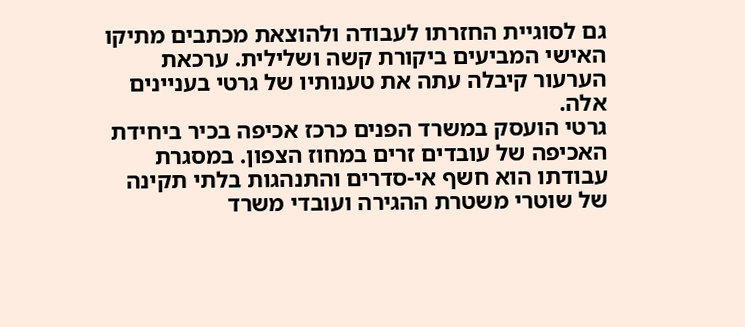גם לסוגיית החזרתו לעבודה ולהוצאת מכתבים מתיקו האישי המביעים ביקורת קשה ושלילית. ערכאת הערעור קיבלה עתה את טענותיו של גרטי בעניינים אלה.
גרטי הועסק במשרד הפנים כרכז אכיפה בכיר ביחידת האכיפה של עובדים זרים במחוז הצפון. במסגרת עבודתו הוא חשף אי-סדרים והתנהגות בלתי תקינה של שוטרי משטרת ההגירה ועובדי משרד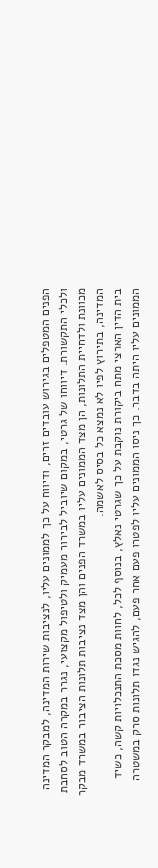הפנים המטפלים בגירוש עובדים זרים, ודיווח על כך לממונים עליו, לנציבות שירות המדינה, למבקר המדינה ולכלי התקשורת. דיווחו של גרטי, במקום שיוביל לבירור מעמיק ולטיפול מקצועי, נגרר במקרה הטוב לסחבת מכוונת ולדחיית התלונות, הן מצד הממונים עליו במשרד הפנים והן מצד נציבות תלונות הציבור במשרד מבקר המדינה, בתירוץ לפיו לא נמצא כל בסיס לאשמה.
בית הדין הארצי מתח ביקורת נוקבת על כך שגרטי נאלץ, בנוסף לכל, לחוות מסכת התנכלויות קשה, כשיד הממונים עליו היתה בדבר. כך ניסו הממונים עליו לפטרו פעם אחר פעם, להגיש נגדו תלונות סרק במשטרה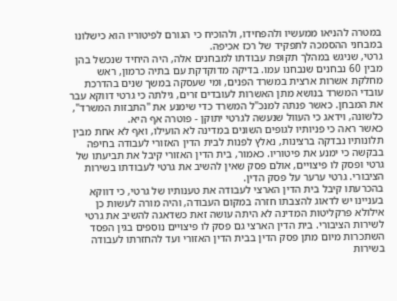במטרה להניאו ממעשיו ולהפחידו, ולהוכיח כי הגורם לפיטוריו הוא כישלונו במבחני ההסמכה לתפקיד של רכז אכיפה.
גרטי, שניגש במהלך תקופת עבודתו למבחנים אלה, היה היחיד שנכשל בהן מבין 60 נבחנים שנבחנו עמו. בדיקה מדוקדקת עם בתיה כרמון, ראש מחלקת אשרות ארצית במשרד הפנים, ומי שעסקה במשך שנים בהדרכת עובדי המשרד בנושא מתן האשרות לעובדים זרים, גילתה כי גרטי דווקא עבר את המבחן. כאשר פנתה למנכ"ל המשרד כדי שימנע את "התבזות המשרד", כלשונה, וידאג כי העוול שנעשה לגרטי יתוקן - פוטרה אף היא.
כאשר ראה כי פניותיו לגופים השונים במדינה לא הועילו, ואף לא אחת מבין תלונותיו נבדקה ברצינות, נאלץ לפנות לבית הדין האזורי לעבודה בחיפה בבקשה כי ימנע את פיטוריו. כאמור, בית הדין האזורי קיבל את תביעתו של גרטי ופסק לו פיצויים, אולם פסק שאין להשיב את גרטי לעבודתו בשירות הציבורי. גרטי ערער על פסק הדין.
בהכרעתו קיבל בית הדין הארצי לעבודה את טענותיו של גרטי, כי דווקא בעניינו יש לדאוג להצבתו חזרה במקום העבודה, והיה מורה לעשות כן אילולא פרקליטות המדינה לא היתה עושה זאת כשדאגה להשיב את גרטי לשירות הציבורי. בית הדין הארצי גם פסק לו פיצויים נוספים בגין הפסד השתכרות מיום מתן פסק הדין בבית הדין האזורי ועד להחזרתו לעבודה בשירות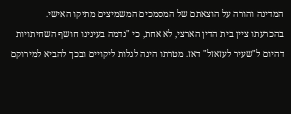המדינה והורה על הוצאתם של המסמכים המשמיצים מתיקו האישי.
בהכרעתו ציין בית הדין הארצי, לא אחת, כי "נדמה בעינינו חושף השחיתויות דהיום ל"שעיר לעזאזל" דאז. מטרתו הינה לגלות ליקויים ובכך להביא למירוקם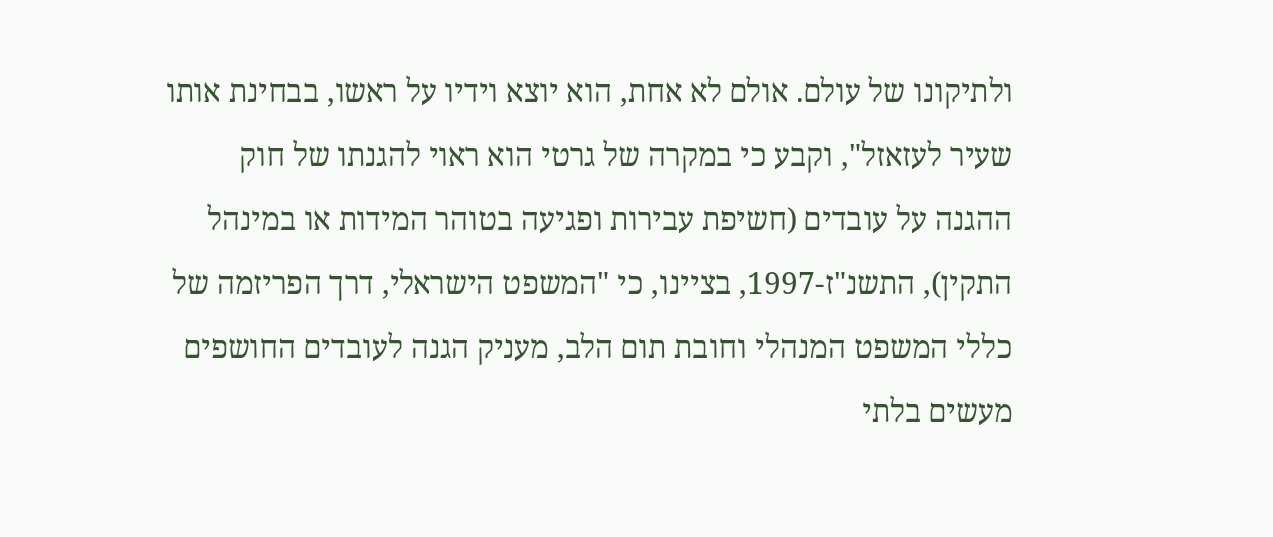ולתיקונו של עולם. אולם לא אחת, הוא יוצא וידיו על ראשו, בבחינת אותו שעיר לעזאזל", וקבע כי במקרה של גרטי הוא ראוי להגנתו של חוק ההגנה על עובדים (חשיפת עבירות ופגיעה בטוהר המידות או במינהל התקין), התשנ"ז-1997, בציינו, כי "המשפט הישראלי, דרך הפריזמה של כללי המשפט המנהלי וחובת תום הלב, מעניק הגנה לעובדים החושפים מעשים בלתי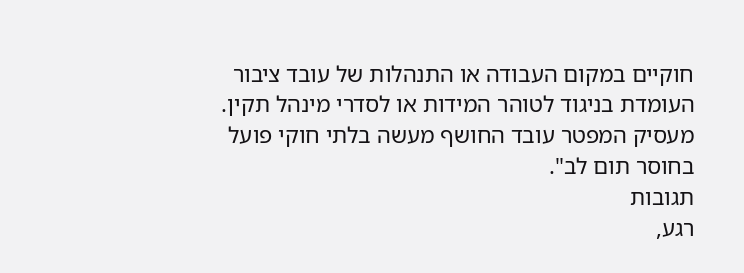חוקיים במקום העבודה או התנהלות של עובד ציבור העומדת בניגוד לטוהר המידות או לסדרי מינהל תקין. מעסיק המפטר עובד החושף מעשה בלתי חוקי פועל בחוסר תום לב".
תגובות
רגע,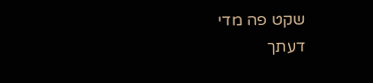שקט פה מדי
דעתך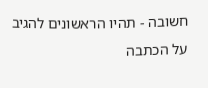חשובה - תהיו הראשונים להגיב על הכתבה